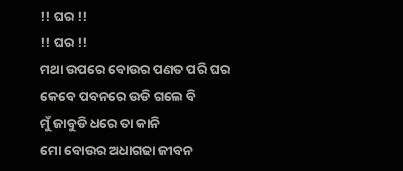!! ଘର !!
!! ଘର !!
ମଥା ଉପରେ ବୋଉର ପଣତ ପରି ଘର
କେବେ ପବନରେ ଉଡି ଗଲେ ବି
ମୁଁ ଜାବୁଡି ଧରେ ତା କାନି
ମୋ ବୋଉର ଅଧାଗଢା ଜୀବନ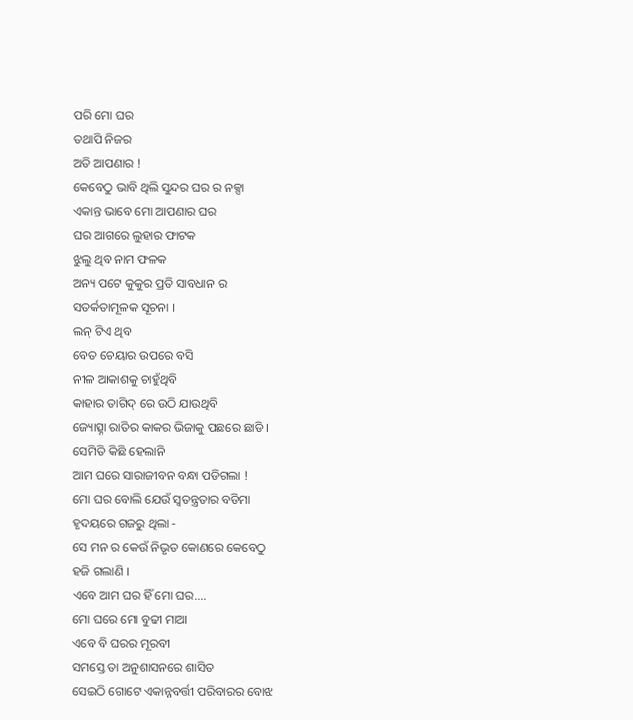ପରି ମୋ ଘର
ତଥାପି ନିଜର
ଅତି ଆପଣାର !
କେବେଠୁ ଭାବି ଥିଲି ସୁନ୍ଦର ଘର ର ନକ୍ସା
ଏକାନ୍ତ ଭାବେ ମୋ ଆପଣାର ଘର
ଘର ଆଗରେ ଲୁହାର ଫାଟକ
ଝୁଲୁ ଥିବ ନାମ ଫଳକ
ଅନ୍ୟ ପଟେ କୁକୁର ପ୍ରତି ସାବଧାନ ର
ସତର୍କତାମୂଳକ ସୂଚନା ।
ଲନ୍ ଟିଏ ଥିବ
ବେତ ଚେୟାର ଉପରେ ବସି
ନୀଳ ଆକାଶକୁ ଚାହୁଁଥିବି
କାହାର ତାଗିଦ୍ ରେ ଉଠି ଯାଉଥିବି
ଜ୍ୟୋତ୍ସ୍ନା ରାତିର କାକର ଭିଜାକୁ ପଛରେ ଛାଡି ।
ସେମିତି କିଛି ହେଲାନି
ଆମ ଘରେ ସାରାଜୀବନ ବନ୍ଧା ପଡିଗଲା !
ମୋ ଘର ବୋଲି ଯେଉଁ ସ୍ବତନ୍ତ୍ରତାର ବଡିମା
ହୃଦୟରେ ଗଜରୁ ଥିଲା -
ସେ ମନ ର କେଉଁ ନିଭୃତ କୋଣରେ କେବେଠୁ
ହଜି ଗଲାଣି ।
ଏବେ ଆମ ଘର ହିଁ ମୋ ଘର....
ମୋ ଘରେ ମୋ ବୁଢୀ ମାଆ
ଏବେ ବି ଘରର ମୂରବୀ
ସମସ୍ତେ ତା ଅନୁଶାସନରେ ଶାସିତ
ସେଇଠି ଗୋଟେ ଏକାନ୍ନବର୍ତ୍ତୀ ପରିବାରର ବୋଝ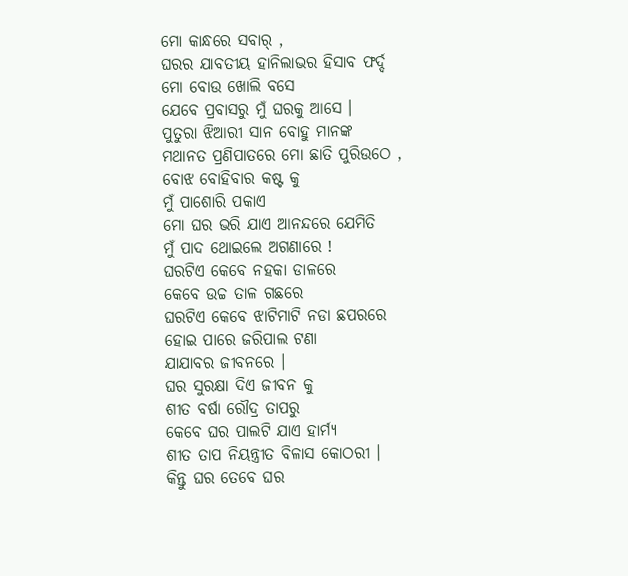ମୋ କାନ୍ଧରେ ସବାର୍ ,
ଘରର ଯାବତୀୟ ହାନିଲାଭର ହିସାବ ଫର୍ଦ୍ଦ
ମୋ ବୋଉ ଖୋଲି ବସେ
ଯେବେ ପ୍ରବାସରୁ ମୁଁ ଘରକୁ ଆସେ ।
ପୁତୁରା ଝିଆରୀ ସାନ ବୋହୁ ମାନଙ୍କ
ମଥାନତ ପ୍ରଣିପାତରେ ମୋ ଛାତି ପୁରିଉଠେ ,
ବୋଝ ବୋହିବାର କଷ୍ଟ କୁ
ମୁଁ ପାଶୋରି ପକାଏ
ମୋ ଘର ଭରି ଯାଏ ଆନନ୍ଦରେ ଯେମିତି
ମୁଁ ପାଦ ଥୋଇଲେ ଅଗଣାରେ !
ଘରଟିଏ କେବେ ନହକା ଡାଳରେ
କେବେ ଉଚ୍ଚ ତାଳ ଗଛରେ
ଘରଟିଏ କେବେ ଝାଟିମାଟି ନଡା ଛପରରେ
ହୋଇ ପାରେ ଜରିପାଲ ଟଣା
ଯାଯାବର ଜୀବନରେ ।
ଘର ସୁରକ୍ଷା ଦିଏ ଜୀବନ କୁ
ଶୀତ ବର୍ଷା ରୌଦ୍ର ତାପରୁ
କେବେ ଘର ପାଲଟି ଯାଏ ହାର୍ମ୍ୟ
ଶୀତ ତାପ ନିୟନ୍ତ୍ରୀତ ବିଳାସ କୋଠରୀ ।
କିନ୍ତୁ ଘର ତେବେ ଘର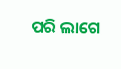ପରି ଲାଗେ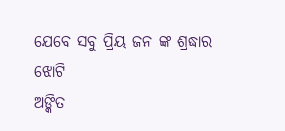ଯେବେ ସବୁ ପ୍ରିୟ ଜନ ଙ୍କ ଶ୍ରଦ୍ଧାର ଝୋଟି
ଅଙ୍କିତ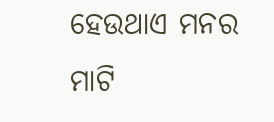ହେଉଥାଏ ମନର ମାଟି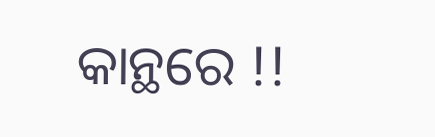କାନ୍ଥରେ !!